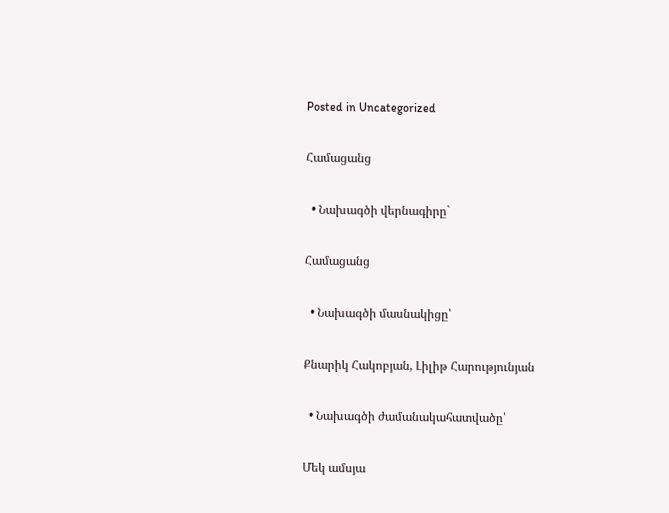Posted in Uncategorized

Համացանց

  • Նախագծի վերնագիրը`

Համացանց

  • Նախագծի մասնակիցը՝

Քնարիկ Հակոբյան, Լիլիթ Հարությունյան

  • Նախագծի ժամանակահատվածը՝

Մեկ ամսյա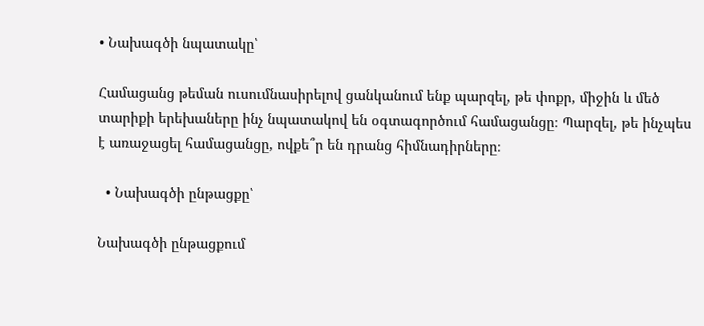• Նախագծի նպատակը՝

Համացանց թեման ուսումնասիրելով ցանկանում ենք պարզել, թե փոքր, միջին և մեծ տարիքի երեխաները ինչ նպատակով են օգտագործում համացանցը։ Պարզել, թե ինչպես է առաջացել համացանցը, ովքե՞ր են դրանց հիմնադիրները։

  • Նախագծի ընթացքը՝

Նախագծի ընթացքում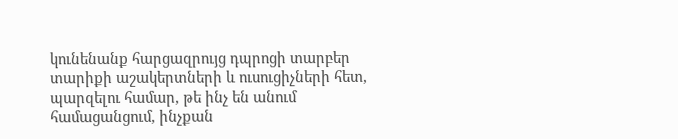կունենանք հարցազրույց դպրոցի տարբեր տարիքի աշակերտների և ուսուցիչների հետ, պարզելու համար, թե ինչ են անում համացանցում, ինչքան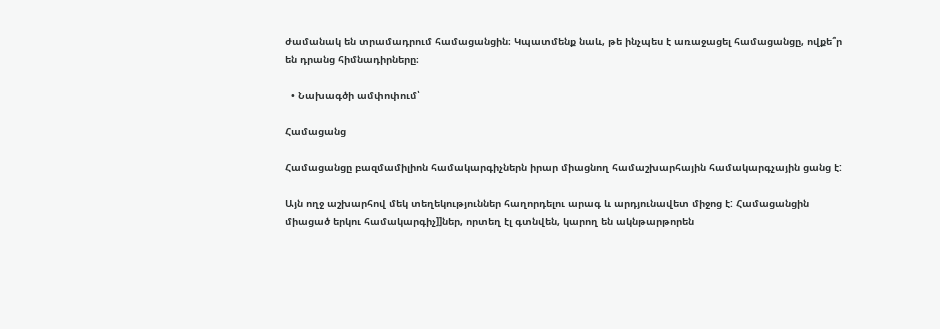ժամանակ են տրամադրում համացանցին։ Կպատմենք նաև, թե ինչպես է առաջացել համացանցը, ովքե՞ր են դրանց հիմնադիրները։

  • Նախագծի ամփոփում՝

Համացանց

Համացանցը բազմամիլիոն համակարգիչներն իրար միացնող համաշխարհային համակարգչային ցանց է:

Այն ողջ աշխարհով մեկ տեղեկություններ հաղորդելու արագ և արդյունավետ միջոց է: Համացանցին միացած երկու համակարգիչ]]ներ, որտեղ էլ գտնվեն, կարող են ակնթարթորեն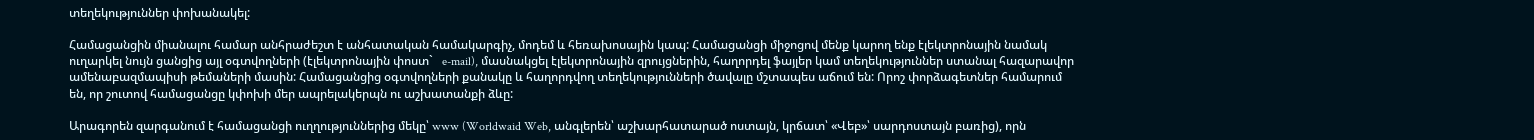տեղեկություններ փոխանակել:

Համացանցին միանալու համար անհրաժեշտ է անհատական համակարգիչ, մոդեմ և հեռախոսային կապ: Համացանցի միջոցով մենք կարող ենք էլեկտրոնային նամակ ուղարկել նույն ցանցից այլ օգտվողների (էլեկտրոնային փոստ`   e-mail), մասնակցել էլեկտրոնային զրույցներին, հաղորդել ֆայլեր կամ տեղեկություններ ստանալ հազարավոր ամենաբազմապիսի թեմաների մասին: Համացանցից օգտվողների քանակը և հաղորդվող տեղեկությունների ծավալը մշտապես աճում են: Որոշ փորձագետներ համարում են, որ շուտով համացանցը կփոխի մեր ապրելակերպն ու աշխատանքի ձևը:

Արագորեն զարգանում է համացանցի ուղղություններից մեկը՝ www (Worldwaid Web, անգլերեն՝ աշխարհատարած ոստայն, կրճատ՝ «Վեբ»՝ սարդոստայն բառից), որն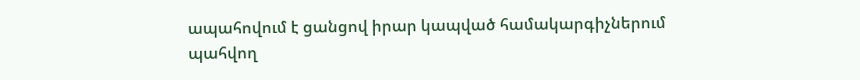ապահովում է ցանցով իրար կապված համակարգիչներում պահվող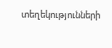տեղեկությունների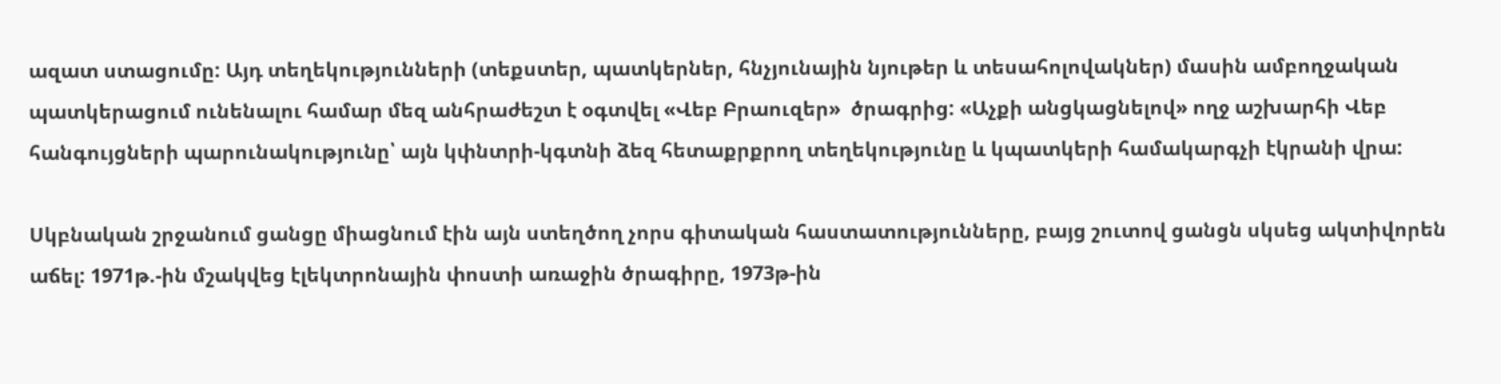ազատ ստացումը: Այդ տեղեկությունների (տեքստեր, պատկերներ, հնչյունային նյութեր և տեսահոլովակներ) մասին ամբողջական պատկերացում ունենալու համար մեզ անհրաժեշտ է օգտվել «Վեբ Բրաուզեր»  ծրագրից: «Աչքի անցկացնելով» ողջ աշխարհի Վեբ հանգույցների պարունակությունը՝ այն կփնտրի-կգտնի ձեզ հետաքրքրող տեղեկությունը և կպատկերի համակարգչի էկրանի վրա:

Սկբնական շրջանում ցանցը միացնում էին այն ստեղծող չորս գիտական հաստատությունները, բայց շուտով ցանցն սկսեց ակտիվորեն աճել: 1971թ.-ին մշակվեց էլեկտրոնային փոստի առաջին ծրագիրը, 1973թ-ին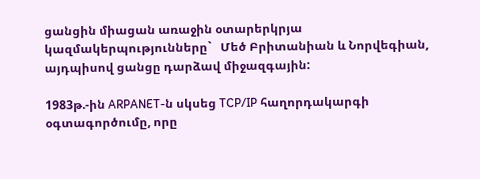ցանցին միացան առաջին օտարերկրյա կազմակերպությունները`   Մեծ Բրիտանիան և Նորվեգիան, այդպիսով ցանցը դարձավ միջազգային:

1983թ.-ին ARPANET-ն սկսեց TCP/IP հաղորդակարգի օգտագործումը, որը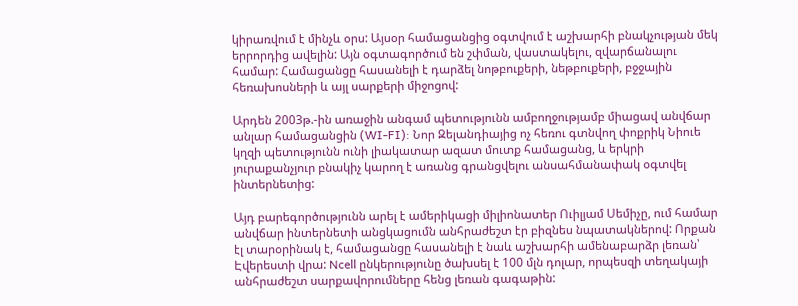կիրառվում է մինչև օրս: Այսօր համացանցից օգտվում է աշխարհի բնակչության մեկ երրորդից ավելին: Այն օգտագործում են շփման, վաստակելու, զվարճանալու համար: Համացանցը հասանելի է դարձել նոթբուքերի, նեթբուքերի, բջջային հեռախոսների և այլ սարքերի միջոցով:

Արդեն 2003թ.-ին առաջին անգամ պետությունն ամբողջությամբ միացավ անվճար անլար համացանցին (WI-FI): Նոր Զելանդիայից ոչ հեռու գտնվող փոքրիկ Նիուե կղզի պետությունն ունի լիակատար ազատ մուտք համացանց, և երկրի յուրաքանչյուր բնակիչ կարող է առանց գրանցվելու անսահմանափակ օգտվել ինտերնետից:

Այդ բարեգործությունն արել է ամերիկացի միլիոնատեր Ուիլյամ Սեմիչը, ում համար անվճար ինտերնետի անցկացումն անհրաժեշտ էր բիզնես նպատակներով: Որքան էլ տարօրինակ է, համացանցը հասանելի է նաև աշխարհի ամենաբարձր լեռան՝ Էվերեստի վրա: Ncell ընկերությունը ծախսել է 100 մլն դոլար, որպեսզի տեղակայի անհրաժեշտ սարքավորումները հենց լեռան գագաթին: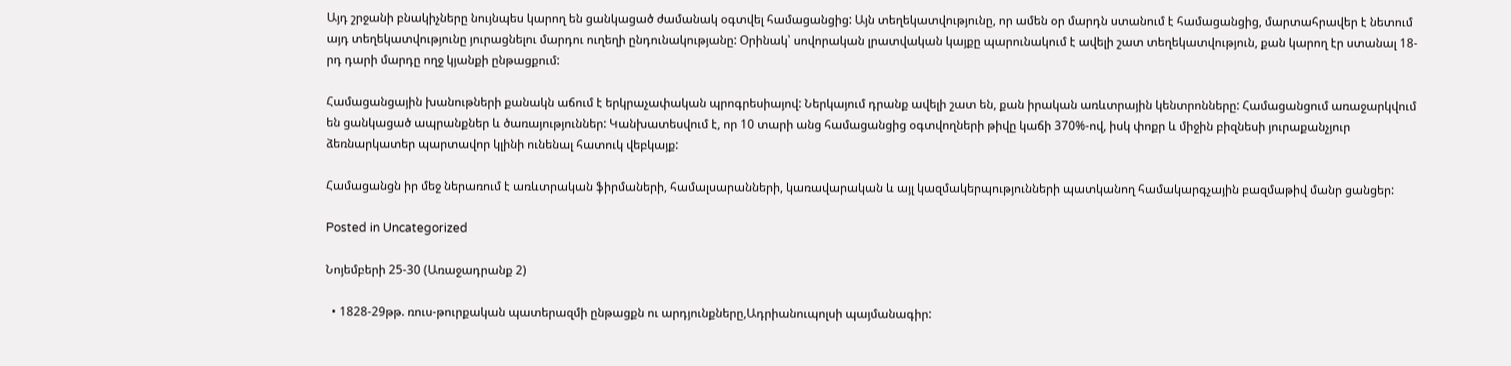Այդ շրջանի բնակիչները նույնպես կարող են ցանկացած ժամանակ օգտվել համացանցից: Այն տեղեկատվությունը, որ ամեն օր մարդն ստանում է համացանցից, մարտահրավեր է նետում այդ տեղեկատվությունը յուրացնելու մարդու ուղեղի ընդունակությանը: Օրինակ՝ սովորական լրատվական կայքը պարունակում է ավելի շատ տեղեկատվություն, քան կարող էր ստանալ 18-րդ դարի մարդը ողջ կյանքի ընթացքում:

Համացանցային խանութների քանակն աճում է երկրաչափական պրոգրեսիայով: Ներկայում դրանք ավելի շատ են, քան իրական առևտրային կենտրոնները: Համացանցում առաջարկվում են ցանկացած ապրանքներ և ծառայություններ: Կանխատեսվում է, որ 10 տարի անց համացանցից օգտվողների թիվը կաճի 370%-ով, իսկ փոքր և միջին բիզնեսի յուրաքանչյուր ձեռնարկատեր պարտավոր կլինի ունենալ հատուկ վեբկայք:

Համացանցն իր մեջ ներառում է առևտրական ֆիրմաների, համալսարանների, կառավարական և այլ կազմակերպությունների պատկանող համակարգչային բազմաթիվ մանր ցանցեր:

Posted in Uncategorized

Նոյեմբերի 25-30 (Առաջադրանք 2)

  • 1828-29թթ. ռուս-թուրքական պատերազմի ընթացքն ու արդյունքները,Ադրիանուպոլսի պայմանագիր: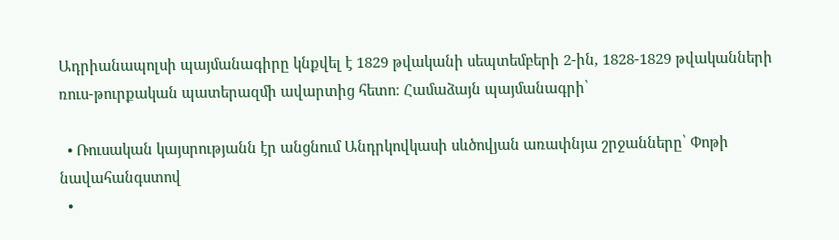Ադրիանապոլսի պայմանագիրը կնքվել է 1829 թվականի սեպտեմբերի 2-ին, 1828-1829 թվականների ռուս-թուրքական պատերազմի ավարտից հետո։ Համաձայն պայմանագրի՝

  • Ռուսական կայսրությանն էր անցնում Անդրկովկասի սևծովյան առափնյա շրջանները՝ Փոթի նավահանգստով
  •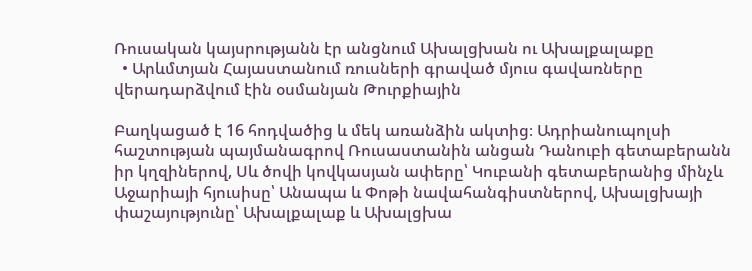Ռուսական կայսրությանն էր անցնում Ախալցխան ու Ախալքալաքը
  • Արևմտյան Հայաստանում ռուսների գրաված մյուս գավառները վերադարձվում էին օսմանյան Թուրքիային

Բաղկացած է 16 հոդվածից և մեկ առանձին ակտից։ Ադրիանուպոլսի հաշտության պայմանագրով Ռուսաստանին անցան Դանուբի գետաբերանն իր կղզիներով, Սև ծովի կովկասյան ափերը՝ Կուբանի գետաբերանից մինչև Աջարիայի հյուսիսը՝ Անապա և Փոթի նավահանգիստներով, Ախալցխայի փաշայությունը՝ Ախալքալաք և Ախալցխա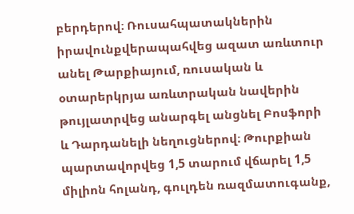բերդերով։ Ռուսահպատակներին իրավունքվերապահվեց ազատ առևտուր անել Թարքիայում, ռուսական և օտարերկրյա առևտրական նավերին թույլատրվեց անարգել անցնել Բոսֆորի և Դարդանելի նեղուցներով։ Թուրքիան պարտավորվեց 1,5 տարում վճարել 1,5 միլիոն հոլանդ, գուլդեն ռազմատուգանք,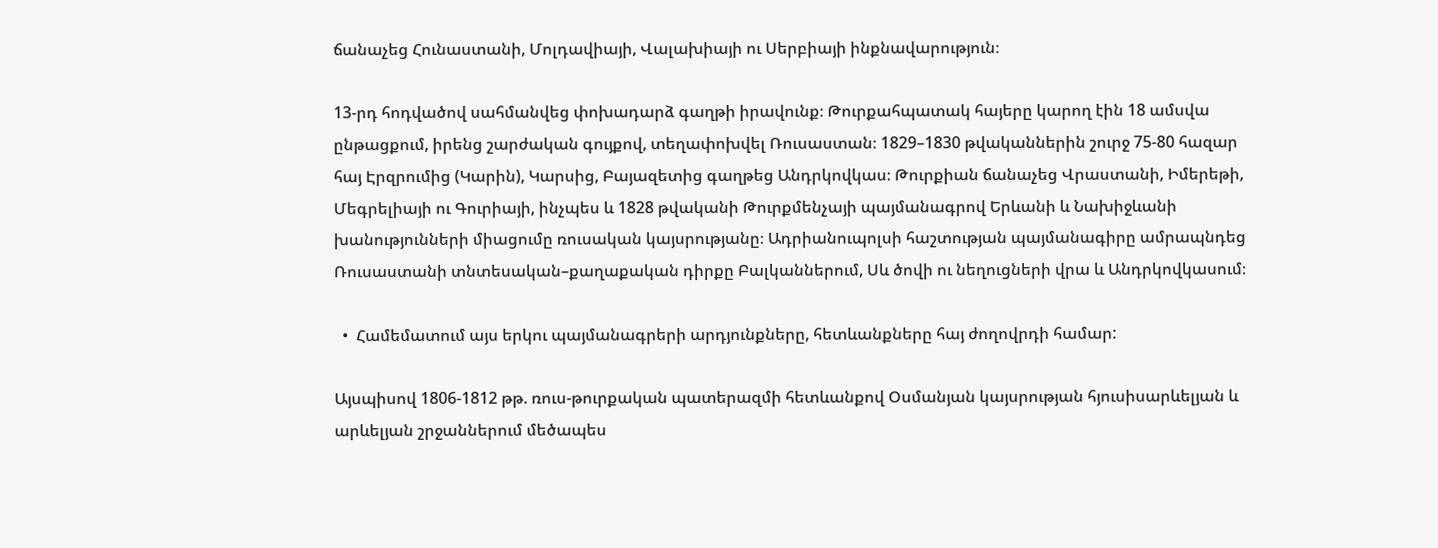ճանաչեց Հունաստանի, Մոլդավիայի, Վալախիայի ու Սերբիայի ինքնավարություն։

13-րդ հոդվածով սահմանվեց փոխադարձ գաղթի իրավունք։ Թուրքահպատակ հայերը կարող էին 18 ամսվա ընթացքում, իրենց շարժական գույքով, տեղափոխվել Ռուսաստան։ 1829–1830 թվականներին շուրջ 75-80 հազար հայ Էրզրումից (Կարին), Կարսից, Բայազետից գաղթեց Անդրկովկաս։ Թուրքիան ճանաչեց Վրաստանի, Իմերեթի, Մեգրելիայի ու Գուրիայի, ինչպես և 1828 թվականի Թուրքմենչայի պայմանագրով Երևանի և Նախիջևանի խանությունների միացումը ռուսական կայսրությանը։ Ադրիանուպոլսի հաշտության պայմանագիրը ամրապնդեց Ռուսաստանի տնտեսական–քաղաքական դիրքը Բալկաններում, Սև ծովի ու նեղուցների վրա և Անդրկովկասում։

  •  Համեմատում այս երկու պայմանագրերի արդյունքները, հետևանքները հայ ժողովրդի համար:

Այսպիսով 1806-1812 թթ. ռուս-թուրքական պատերազմի հետևանքով Օսմանյան կայսրության հյուսիսարևելյան և արևելյան շրջաններում մեծապես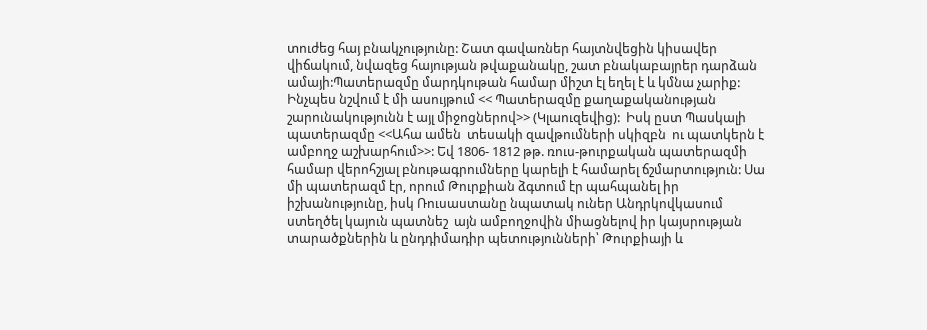տուժեց հայ բնակչությունը: Շատ գավառներ հայտնվեցին կիսավեր վիճակում, նվազեց հայության թվաքանակը, շատ բնակաբայրեր դարձան ամայի:Պատերազմը մարդկութան համար միշտ էլ եղել է և կմնա չարիք: Ինչպես նշվում է մի ասույթում << Պատերազմը քաղաքականության շարունակությունն է այլ միջոցներով>> (Կլաուզեվից):  Իսկ ըստ Պասկալի պատերազմը <<Ահա ամեն  տեսակի զավթումների սկիզբն  ու պատկերն է ամբողջ աշխարհում>>: Եվ 1806- 1812 թթ. ռուս-թուրքական պատերազմի համար վերոհշյալ բնութագրումները կարելի է համարել ճշմարտություն: Սա մի պատերազմ էր, որում Թուրքիան ձգտում էր պահպանել իր իշխանությունը, իսկ Ռուսաստանը նպատակ ուներ Անդրկովկասում ստեղծել կայուն պատնեշ  այն ամբողջովին միացնելով իր կայսրության տարածքներին և ընդդիմադիր պետությունների՝ Թուրքիայի և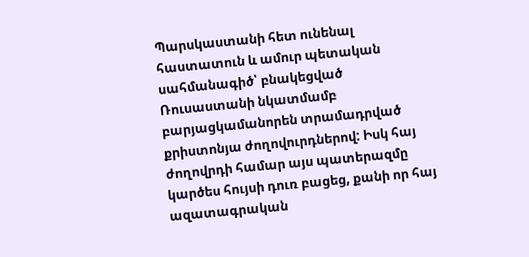Պարսկաստանի հետ ունենալ հաստատուն և ամուր պետական սահմանագիծ՝ բնակեցված Ռուսաստանի նկատմամբ բարյացկամանորեն տրամադրված քրիստոնյա ժողովուրդներով: Իսկ հայ ժողովրդի համար այս պատերազմը կարծես հույսի դուռ բացեց, քանի որ հայ ազատագրական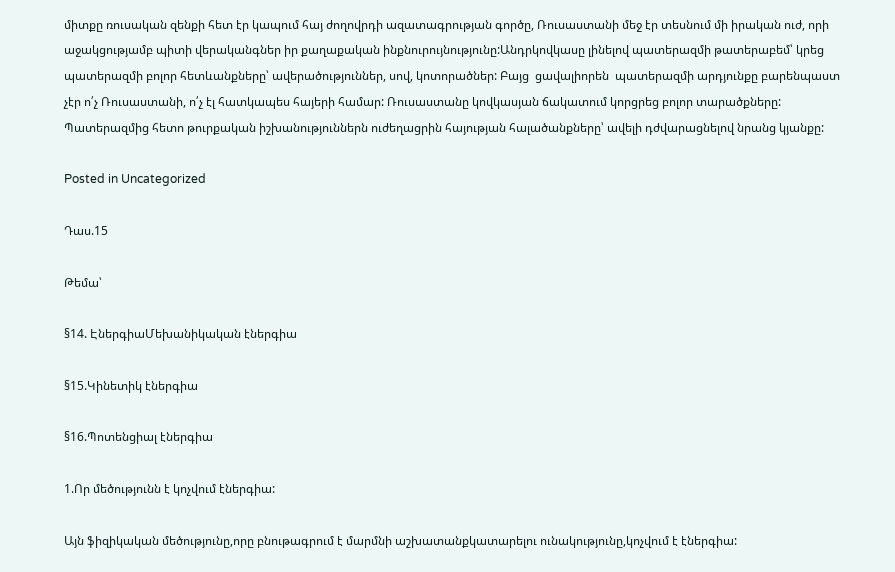միտքը ռուսական զենքի հետ էր կապում հայ ժողովրդի ազատագրության գործը, Ռուսաստանի մեջ էր տեսնում մի իրական ուժ, որի աջակցությամբ պիտի վերականգներ իր քաղաքական ինքնուրույնությունը:Անդրկովկասը լինելով պատերազմի թատերաբեմ՝ կրեց պատերազմի բոլոր հետևանքները՝ ավերածություններ, սով, կոտորածներ: Բայց  ցավալիորեն  պատերազմի արդյունքը բարենպաստ չէր ո՛չ Ռուսաստանի, ո՛չ էլ հատկապես հայերի համար: Ռուսաստանը կովկասյան ճակատում կորցրեց բոլոր տարածքները: Պատերազմից հետո թուրքական իշխանություններն ուժեղացրին հայության հալածանքները՝ ավելի դժվարացնելով նրանց կյանքը:

Posted in Uncategorized

Դաս.15

Թեմա՝

§14. ԷներգիաՄեխանիկական էներգիա

§15.Կինետիկ էներգիա

§16.Պոտենցիալ էներգիա

1.Որ մեծությունն է կոչվում էներգիա:

Այն ֆիզիկական մեծությունը,որը բնութագրում է մարմնի աշխատանքկատարելու ունակությունը,կոչվում է էներգիա: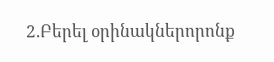2.Բերել օրինակներորոնք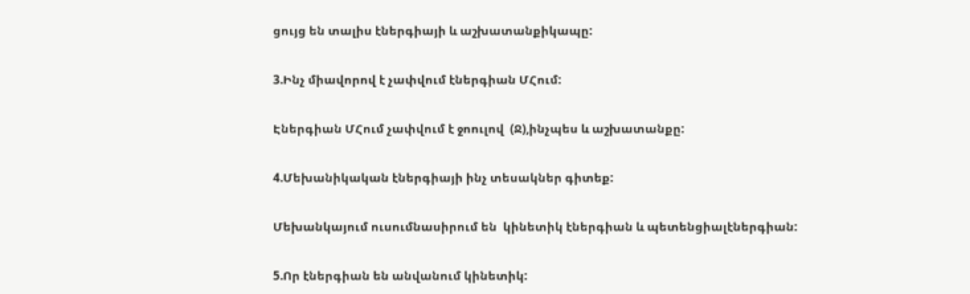ցույց են տալիս էներգիայի և աշխատանքիկապը:

3.Ինչ միավորով է չափվում էներգիան ՄՀում:

Էներգիան ՄՀում չափվում է ջոուլով  (Ջ),ինչպես և աշխատանքը:

4.Մեխանիկական էներգիայի ինչ տեսակներ գիտեք:

Մեխանկայում ուսումնասիրում են  կինետիկ էներգիան և պետենցիալէներգիան:

5.Որ էներգիան են անվանում կինետիկ: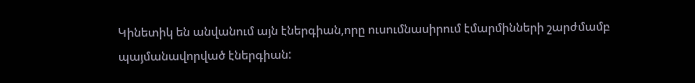Կինետիկ են անվանում այն էներգիան,որը ուսումնասիրում էմարմինների շարժմամբ պայմանավորված էներգիան: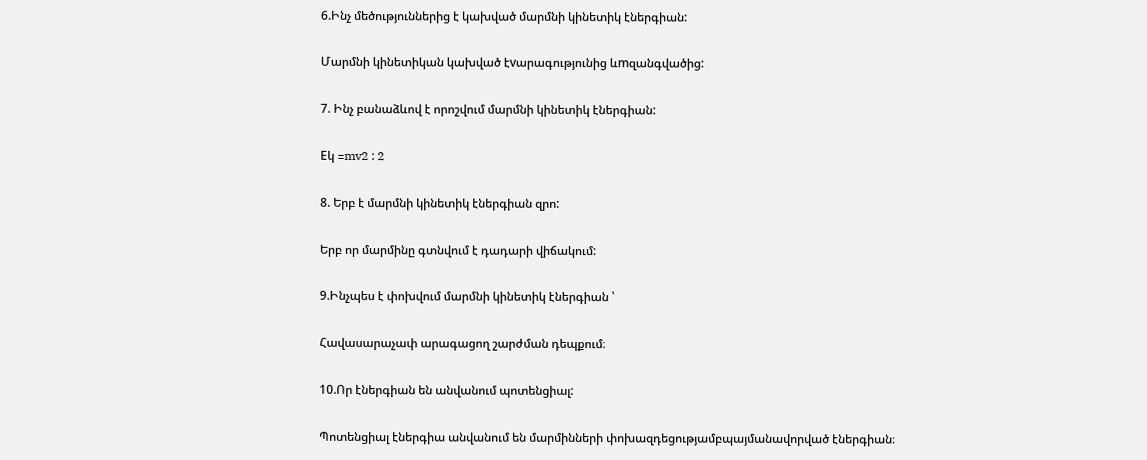6.Ինչ մեծություններից է կախված մարմնի կինետիկ էներգիան:

Մարմնի կինետիկան կախված էvարագությունից ևmզանգվածից:

7. Ինչ բանաձևով է որոշվում մարմնի կինետիկ էներգիան:

Eկ =mv2 : 2

8. Երբ է մարմնի կինետիկ էներգիան զրո:

Երբ որ մարմինը գտնվում է դադարի վիճակում:

9.Ինչպես է փոխվում մարմնի կինետիկ էներգիան ՝

Հավասարաչափ արագացող շարժման դեպքում։

10.Որ էներգիան են անվանում պոտենցիալ:

Պոտենցիալ էներգիա անվանում են մարմինների փոխազդեցությամբպայմանավորված էներգիան։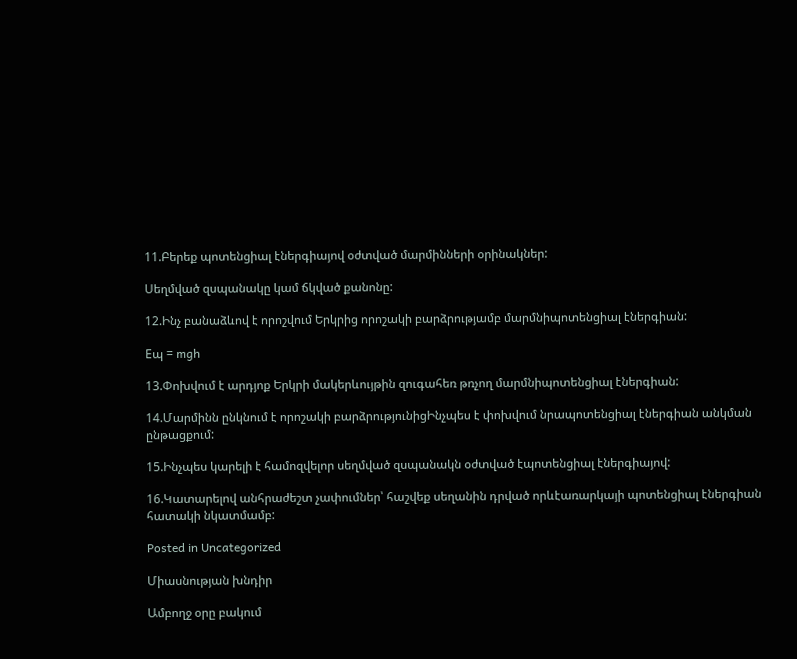11.Բերեք պոտենցիալ էներգիայով օժտված մարմինների օրինակներ:

Սեղմված զսպանակը կամ ճկված քանոնը:

12.Ինչ բանաձևով է որոշվում Երկրից որոշակի բարձրությամբ մարմնիպոտենցիալ էներգիան:

Eպ = mgh

13.Փոխվում է արդյոք Երկրի մակերևույթին զուգահեռ թռչող մարմնիպոտենցիալ էներգիան:

14.Մարմինն ընկնում է որոշակի բարձրությունիցԻնչպես է փոխվում նրապոտենցիալ էներգիան անկման ընթացքում:

15.Ինչպես կարելի է համոզվելոր սեղմված զսպանակն օժտված էպոտենցիալ էներգիայով:

16.Կատարելով անհրաժեշտ չափումներ՝ հաշվեք սեղանին դրված որևէառարկայի պոտենցիալ էներգիան հատակի նկատմամբ:

Posted in Uncategorized

Միասնության խնդիր

Ամբողջ օրը բակում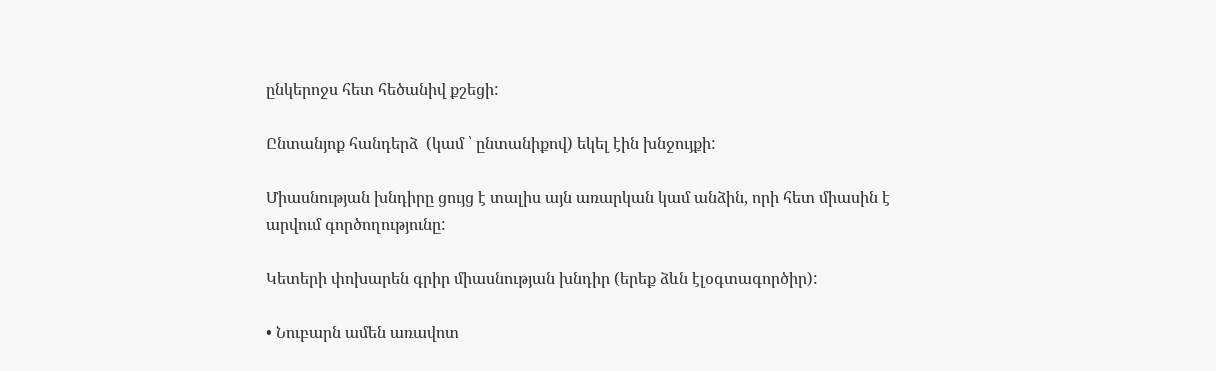ընկերոջս հետ հեծանիվ քշեցի:

Ընտանյոք հանդերձ  (կամ ՝ ընտանիքով) եկել էին խնջույքի:

Միասնության խնդիրը ցույց է տալիս այն առարկան կամ անձին, որի հետ միասին է արվում գործողությունը:

Կետերի փոխարեն գրիր միասնության խնդիր (երեք ձևն էլօգտագործիր):

• Նուբարն ամեն առավոտ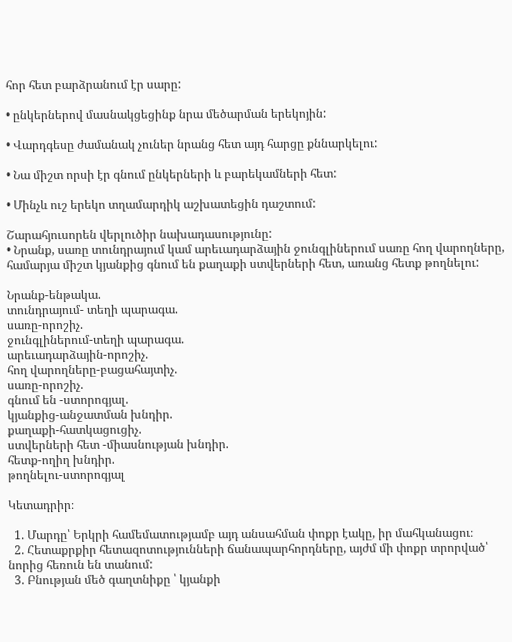հոր հետ բարձրանում էր սարը:

• ընկերներով մասնակցեցինք նրա մեծարման երեկոյին:

• Վարդգեսը ժամանակ չուներ նրանց հետ այդ հարցը քննարկելու:

• Նա միշտ որսի էր գնում ընկերների և բարեկամների հետ:

• Մինչև ուշ երեկո տղամարդիկ աշխատեցին դաշտում:

Շարահյուսորեն վերլուծիր նախադասությունը:
• Նրանք, սառը տունդրայում կամ արեւադարձային ջունգլիներում սառը հող վարողները, համարյա միշտ կյանքից գնում են քաղաքի ստվերների հետ, առանց հետք թողնելու:

Նրանք-ենթակա.
տունդրայում- տեղի պարագա.
սառը-որոշիչ.
ջունգլիներում-տեղի պարագա.
արեւադարձային-որոշիչ.
հող վարողները-բացահայտիչ.
սառը-որոշիչ.
գնում են -ստորոգյալ.
կյանքից-անջատման խնդիր.
քաղաքի-հատկացուցիչ.
ստվերների հետ -միասնության խնդիր.
հետք-ողիղ խնդիր.
թողնելու-ստորոգյալ

Կետադրիր։

  1. Մարդը՝ Երկրի համեմատությամբ այդ անսահման փոքր էակը, իր մահկանացու։
  2. Հետաքրքիր հետազոտությունների ճանապարհորդները, այժմ մի փոքր տրորված՝ նորից հեռուն են տանում:
  3. Բնության մեծ գաղտնիքը ՝ կյանքի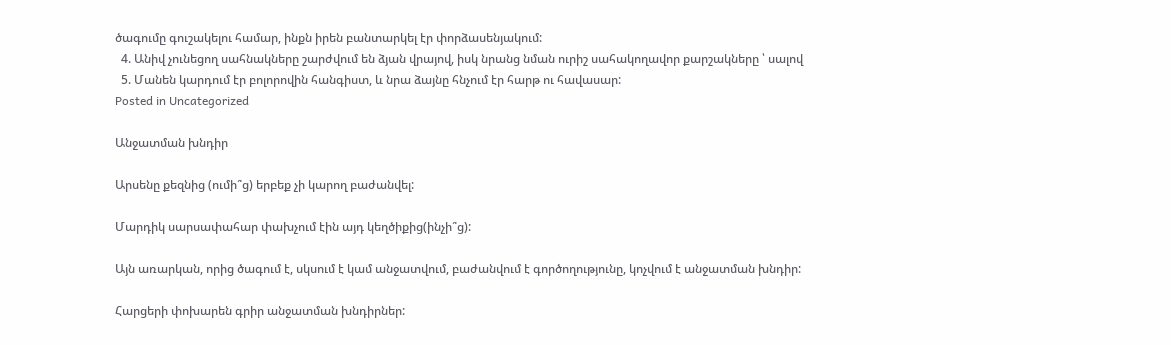ծագումը գուշակելու համար, ինքն իրեն բանտարկել էր փորձասենյակում:
  4. Անիվ չունեցող սահնակները շարժվում են ձյան վրայով, իսկ նրանց նման ուրիշ սահակողավոր քարշակները ՝ սալով
  5. Մանեն կարդում էր բոլորովին հանգիստ, և նրա ձայնը հնչում էր հարթ ու հավասար:
Posted in Uncategorized

Անջատման խնդիր

Արսենը քեզնից (ումի՞ց) երբեք չի կարող բաժանվել:

Մարդիկ սարսափահար փախչում էին այդ կեղծիքից(ինչի՞ց):

Այն առարկան, որից ծագում է, սկսում է կամ անջատվում, բաժանվում է գործողությունը, կոչվում է անջատման խնդիր:

Հարցերի փոխարեն գրիր անջատման խնդիրներ: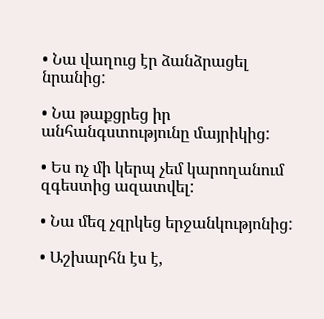• Նա վաղուց էր ձանձրացել նրանից:

• Նա թաքցրեց իր անհանգստությունը մայրիկից:

• Ես ոչ մի կերպ չեմ կարողանում զգեստից ազատվել:

• Նա մեզ չզրկեց երջանկությոնից:

• Աշխարհն էս է,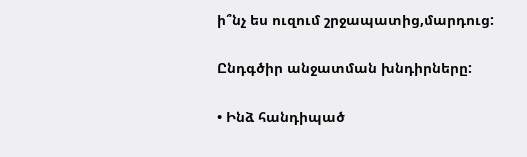ի՞նչ ես ուզում շրջապատից,մարդուց:

Ընդգծիր անջատման խնդիրները:

• Ինձ հանդիպած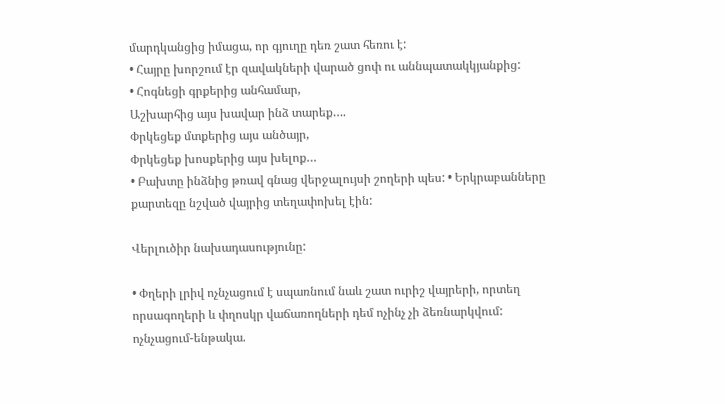մարդկանցից իմացա, որ գյուղը դեռ շատ հեռու է:
• Հայրը խորշում էր զավակների վարած ցոփ ու աննպատակկյանքից:
• Հոգնեցի գրքերից անհամար,
Աշխարհից այս խավար ինձ տարեք….
Փրկեցեք մտքերից այս անծայր,
Փրկեցեք խոսքերից այս խելոք…
• Բախտը ինձնից թռավ գնաց վերջալույսի շողերի պես: • Երկրաբանները քարտեզը նշված վայրից տեղափոխել էին:

Վերլուծիր նախադասությունը:

• Փղերի լրիվ ոչնչացում է սպառնում նաև շատ ուրիշ վայրերի, որտեղ որսագողերի և փղոսկր վաճառողների դեմ ոչինչ չի ձեռնարկվում:
ոչնչացում-ենթակա.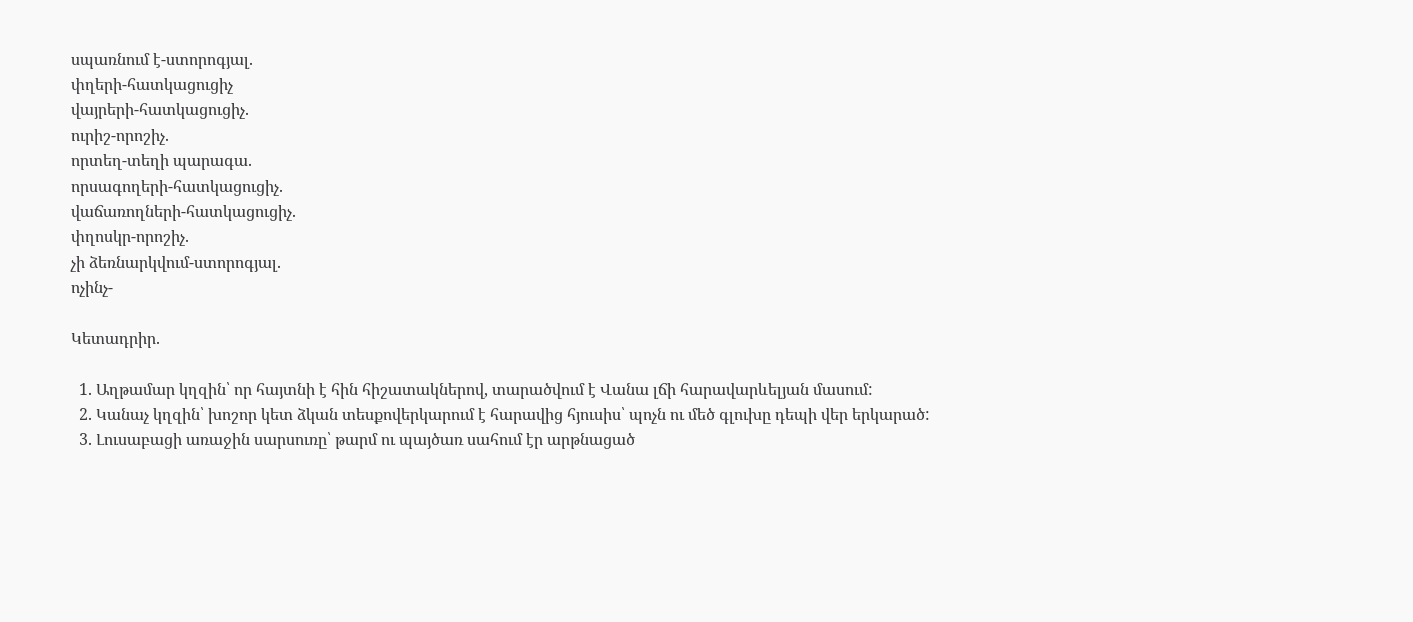սպառնում է-ստորոգյալ.
փղերի-հատկացուցիչ
վայրերի-հատկացուցիչ.
ուրիշ-որոշիչ.
որտեղ-տեղի պարագա.
որսագողերի-հատկացուցիչ.
վաճառողների-հատկացուցիչ.
փղոսկր-որոշիչ.
չի ձեռնարկվում-ստորոգյալ.
ոչինչ-

Կետադրիր.

  1. Աղթամար կղզին՝ որ հայտնի է հին հիշատակներով, տարածվում է Վանա լճի հարավարևելյան մասում:
  2. Կանաչ կղզին՝ խոշոր կետ ձկան տեսքովերկարում է հարավից հյուսիս՝ պոչն ու մեծ գլուխը դեպի վեր երկարած:
  3. Լուսաբացի առաջին սարսուռը՝ թարմ ու պայծառ սահում էր արթնացած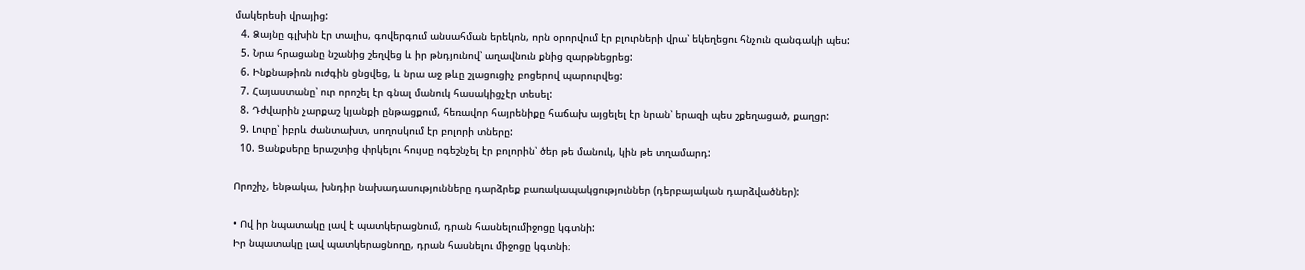մակերեսի վրայից:
  4. Ձայնը գլխին էր տալիս, գովերգում անսահման երեկոն, որն օրորվում էր բլուրների վրա՝ եկեղեցու հնչուն զանգակի պես:
  5. Նրա հրացանը նշանից շեղվեց և իր թնդյունով՝ աղավնուն քնից զարթնեցրեց:
  6. Ինքնաթիռն ուժգին ցնցվեց, և նրա աջ թևը շլացուցիչ բոցերով պարուրվեց:
  7. Հայաստանը՝ ուր որոշել էր գնալ մանուկ հասակիցչէր տեսել:
  8. Դժվարին չարքաշ կյանքի ընթացքում, հեռավոր հայրենիքը հաճախ այցելել էր նրան՝ երազի պես շքեղացած, քաղցր:
  9. Լուրը՝ իբրև ժանտախտ, սողոսկում էր բոլորի տները:
  10. Ցանքսերը երաշտից փրկելու հույսը ոգեշնչել էր բոլորին՝ ծեր թե մանուկ, կին թե տղամարդ:

Որոշիչ, ենթակա, խնդիր նախադասությունները դարձրեք բառակապակցություններ (դերբայական դարձվածներ):

• Ով իր նպատակը լավ է պատկերացնում, դրան հասնելումիջոցը կգտնի:
Իր նպատակը լավ պատկերացնողը, դրան հասնելու միջոցը կգտնի։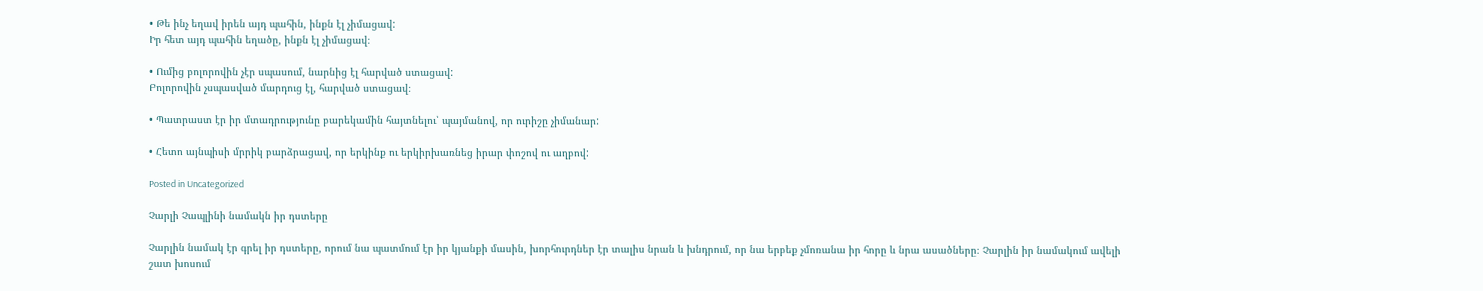• Թե ինչ եղավ իրեն այդ պահին, ինքն էլ չիմացավ:
Իր հետ այդ պահին եղածը, ինքն էլ չիմացավ։

• Ումից բոլորովին չէր սպասում, նարնից էլ հարված ստացավ:
Բոլորովին չսպասված մարդուց էլ, հարված ստացավ։

• Պատրաստ էր իր մտադրությունը բարեկամին հայտնելու՝ պայմանով, որ ուրիշը չիմանար:

• Հետո այնպիսի մրրիկ բարձրացավ, որ երկինք ու երկիրխառնեց իրար փոշով ու աղբով:

Posted in Uncategorized

Չարլի Չապլինի նամակն իր դստերը

Չարլին նամակ էր գրել իր դստերը, որում նա պատմում էր իր կյանքի մասին, խորհուրդներ էր տալիս նրան և խնդրում, որ նա երբեք չմոռանա իր հորը և նրա ասածները։ Չարլին իր նամակում ավելի շատ խոսում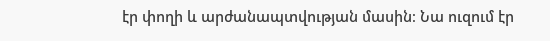էր փողի և արժանապտվության մասին։ Նա ուզում էր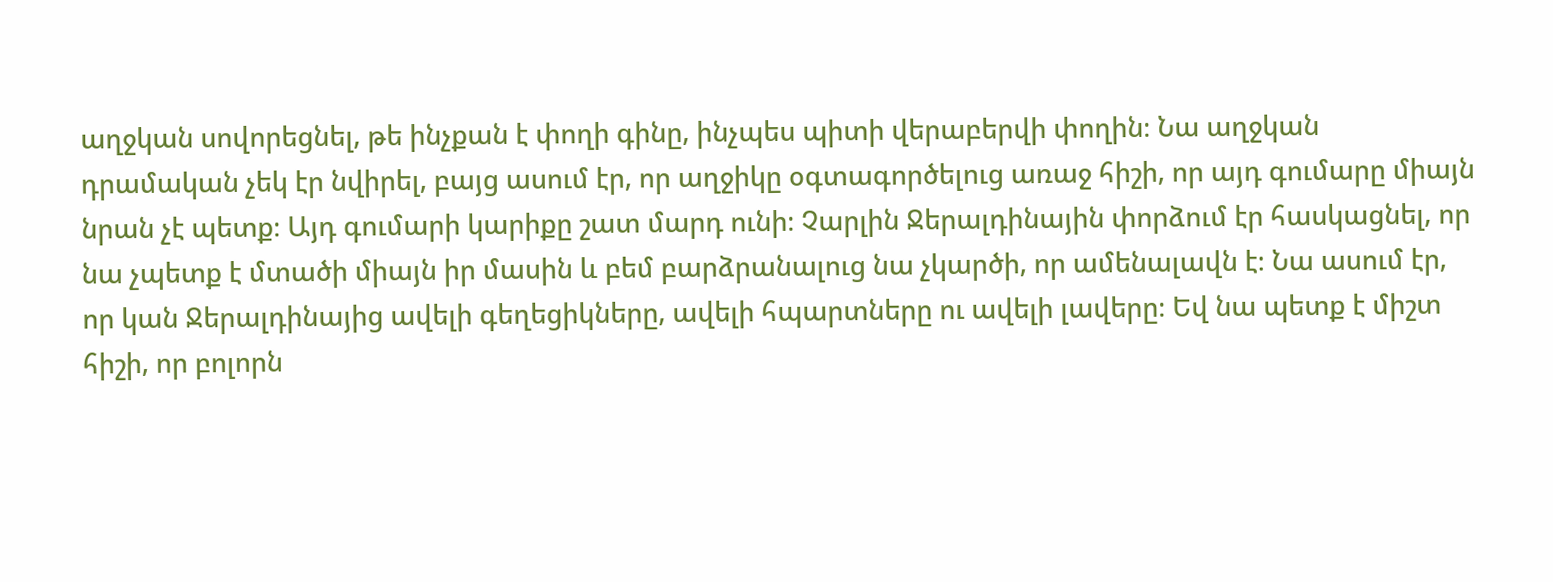աղջկան սովորեցնել, թե ինչքան է փողի գինը, ինչպես պիտի վերաբերվի փողին։ Նա աղջկան դրամական չեկ էր նվիրել, բայց ասում էր, որ աղջիկը օգտագործելուց առաջ հիշի, որ այդ գումարը միայն նրան չէ պետք։ Այդ գումարի կարիքը շատ մարդ ունի։ Չարլին Ջերալդինային փորձում էր հասկացնել, որ նա չպետք է մտածի միայն իր մասին և բեմ բարձրանալուց նա չկարծի, որ ամենալավն է։ Նա ասում էր, որ կան Ջերալդինայից ավելի գեղեցիկները, ավելի հպարտները ու ավելի լավերը։ Եվ նա պետք է միշտ հիշի, որ բոլորն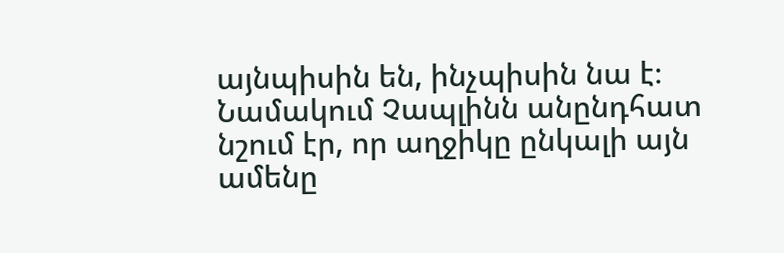այնպիսին են, ինչպիսին նա է։ Նամակում Չապլինն անընդհատ նշում էր, որ աղջիկը ընկալի այն ամենը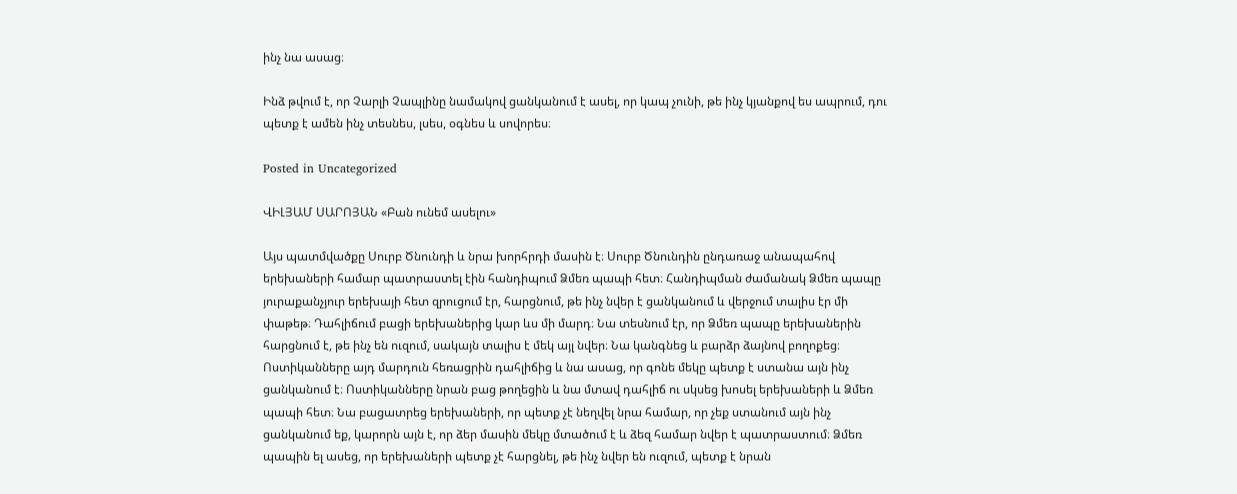ինչ նա ասաց։

Ինձ թվում է, որ Չարլի Չապլինը նամակով ցանկանում է ասել, որ կապ չունի, թե ինչ կյանքով ես ապրում, դու պետք է ամեն ինչ տեսնես, լսես, օգնես և սովորես։

Posted in Uncategorized

ՎԻԼՅԱՄ ՍԱՐՈՅԱՆ «Բան ունեմ ասելու»

Այս պատմվածքը Սուրբ Ծնունդի և նրա խորհրդի մասին է։ Սուրբ Ծնունդին ընդառաջ անապահով երեխաների համար պատրաստել էին հանդիպում Ձմեռ պապի հետ։ Հանդիպման ժամանակ Ձմեռ պապը յուրաքանչյուր երեխայի հետ զրուցում էր, հարցնում, թե ինչ նվեր է ցանկանում և վերջում տալիս էր մի փաթեթ։ Դահլիճում բացի երեխաներից կար ևս մի մարդ։ Նա տեսնում էր, որ Ձմեռ պապը երեխաներին հարցնում է, թե ինչ են ուզում, սակայն տալիս է մեկ այլ նվեր։ Նա կանգնեց և բարձր ձայնով բողոքեց։ Ոստիկանները այդ մարդուն հեռացրին դահլիճից և նա ասաց, որ գոնե մեկը պետք է ստանա այն ինչ ցանկանում է։ Ոստիկանները նրան բաց թողեցին և նա մտավ դահլիճ ու սկսեց խոսել երեխաների և Ձմեռ պապի հետ։ Նա բացատրեց երեխաների, որ պետք չէ նեղվել նրա համար, որ չեք ստանում այն ինչ ցանկանում եք, կարորն այն է, որ ձեր մասին մեկը մտածում է և ձեզ համար նվեր է պատրաստում։ Ձմեռ պապին ել ասեց, որ երեխաների պետք չէ հարցնել, թե ինչ նվեր են ուզում, պետք է նրան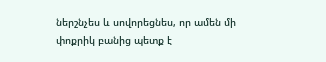ներշնչես և սովորեցնես, որ ամեն մի փոքրիկ բանից պետք է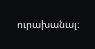ուրախանալ։